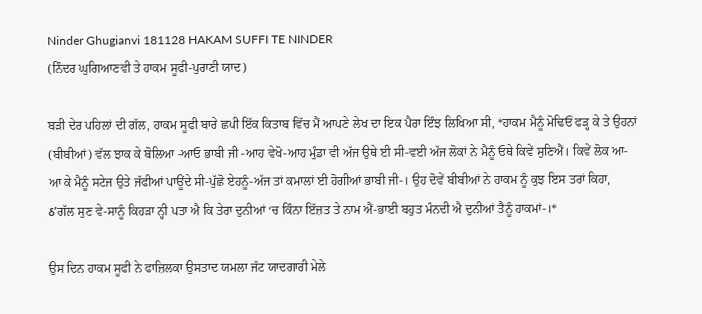Ninder Ghugianvi 181128 HAKAM SUFFI TE NINDER
(ਨਿੰਦਰ ਘੁਗਿਆਣਵੀ ਤੇ ਹਾਕਮ ਸੂਫੀ-ਪੁਰਾਣੀ ਯਾਦ)

ਬੜੀ ਦੇਰ ਪਹਿਲਾਂ ਦੀ ਗੱਲ, ਹਾਕਮ ਸੂਫੀ ਬਾਰੇ ਛਪੀ ਇੱਕ ਕਿਤਾਬ ਵਿੱਚ ਮੈਂ ਆਪਣੇ ਲੇਖ ਦਾ ਇਕ ਪੈਰਾ ਇੰਝ ਲਿਖਿਆ ਸੀ, *ਹਾਕਮ ਮੈਨੂੰ ਮੋਢਿਓਂ ਫੜ੍ਹ ਕੇ ਤੇ ਉਹਨਾਂ (ਬੀਬੀਆਂ) ਵੱਲ ਝਾਕ ਕੇ ਬੋਲਿਆ -ਆਓ ਭਾਬੀ ਜੀ -ਆਹ ਵੇਖੋ-ਆਹ ਮੁੰਡਾ ਵੀ ਅੱਜ ਉਥੇ ਈ ਸੀ-ਵਈ ਅੱਜ ਲੋਕਾਂ ਨੇ ਮੈਨੂੰ ਓਥੇ ਕਿਵੇਂ ਸੁਣਿਐਂ। ਕਿਵੇਂ ਲੋਕ ਆ-ਆ ਕੇ ਮੈਨੂੰ ਸਟੇਜ ਉਤੇ ਜੱਫੀਆਂ ਪਾਊਂਦੇ ਸੀ-ਪੁੱਛੋ ਏਹਨੂੰ-ਅੱਜ ਤਾਂ ਕਮਾਲਾਂ ਈ ਹੋਗੀਆਂ ਭਾਬੀ ਜੀ-। ਉਹ ਦੋਵੇਂ ਬੀਬੀਆਂ ਨੇ ਹਾਕਮ ਨੂੰ ਕੁਝ ਇਸ ਤਰਾਂ ਕਿਹਾ, ઠ’ਗੱਲ ਸੁਣ ਵੇ-ਸਾਨੂੰ ਕਿਹੜਾ ਨ੍ਹੀ ਪਤਾ ਐ ਕਿ ਤੇਰਾ ਦੁਨੀਆਂ ‘ਚ ਕਿੰਨਾ ਇੱਜ਼ਤ ਤੇ ਨਾਮ ਐਂ-ਭਾਈ ਬਹੁਤ ਮੰਨਦੀ ਐ ਦੁਨੀਆਂ ਤੈਨੂੰ ਹਾਕਮਾਂ-।*

ਉਸ ਦਿਨ ਹਾਕਮ ਸੂਫੀ ਨੇ ਫਾਜ਼ਿਲਕਾ ਉਸਤਾਦ ਯਮਲਾ ਜੱਟ ਯਾਦਗਾਰੀ ਮੇਲੇ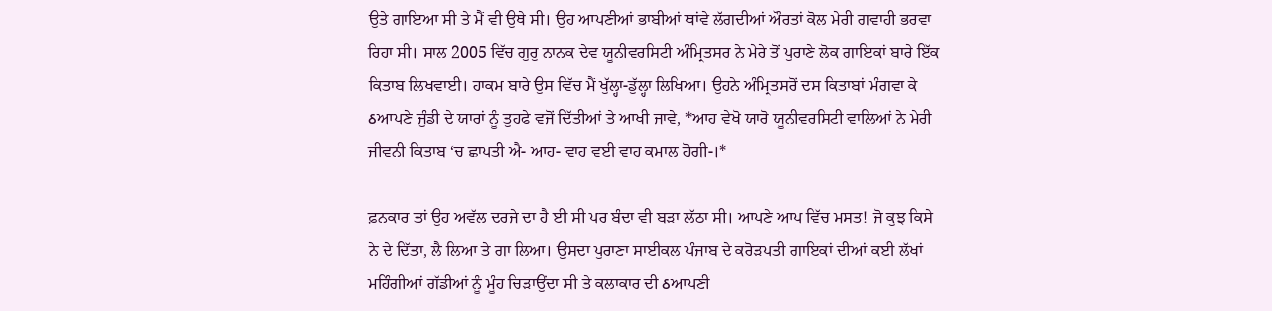ਉਤੇ ਗਾਇਆ ਸੀ ਤੇ ਮੈਂ ਵੀ ਉਥੇ ਸੀ। ਉਹ ਆਪਣੀਆਂ ਭਾਬੀਆਂ ਥਾਂਵੇ ਲੱਗਦੀਆਂ ਔਰਤਾਂ ਕੋਲ ਮੇਰੀ ਗਵਾਹੀ ਭਰਵਾ ਰਿਹਾ ਸੀ। ਸਾਲ 2005 ਵਿੱਚ ਗੁਰੁ ਨਾਨਕ ਦੇਵ ਯੂਨੀਵਰਸਿਟੀ ਅੰਮ੍ਰਿਤਸਰ ਨੇ ਮੇਰੇ ਤੋਂ ਪੁਰਾਣੇ ਲੋਕ ਗਾਇਕਾਂ ਬਾਰੇ ਇੱਕ ਕਿਤਾਬ ਲਿਖਵਾਈ। ਹਾਕਮ ਬਾਰੇ ਉਸ ਵਿੱਚ ਮੈਂ ਖੁੱਲ੍ਹਾ-ਡੁੱਲ੍ਹਾ ਲਿਖਿਆ। ਉਹਨੇ ਅੰਮ੍ਰਿਤਸਰੋਂ ਦਸ ਕਿਤਾਬਾਂ ਮੰਗਵਾ ਕੇ ઠਆਪਣੇ ਜੁੰਡੀ ਦੇ ਯਾਰਾਂ ਨੂੰ ਤੁਹਫੇ ਵਜੋਂ ਦਿੱਤੀਆਂ ਤੇ ਆਖੀ ਜਾਵੇ, *ਆਹ ਵੇਖੋ ਯਾਰੋ ਯੂਨੀਵਰਸਿਟੀ ਵਾਲਿਆਂ ਨੇ ਮੇਰੀ ਜੀਵਨੀ ਕਿਤਾਬ ‘ਚ ਛਾਪਤੀ ਐ- ਆਹ- ਵਾਹ ਵਈ ਵਾਹ ਕਮਾਲ ਹੋਗੀ-।*

ਫ਼ਨਕਾਰ ਤਾਂ ਉਹ ਅਵੱਲ ਦਰਜੇ ਦਾ ਹੈ ਈ ਸੀ ਪਰ ਬੰਦਾ ਵੀ ਬੜਾ ਲੱਠਾ ਸੀ। ਆਪਣੇ ਆਪ ਵਿੱਚ ਮਸਤ! ਜੋ ਕੁਝ ਕਿਸੇ ਨੇ ਦੇ ਦਿੱਤਾ, ਲੈ ਲਿਆ ਤੇ ਗਾ ਲਿਆ। ਉਸਦਾ ਪੁਰਾਣਾ ਸਾਈਕਲ ਪੰਜਾਬ ਦੇ ਕਰੋੜਪਤੀ ਗਾਇਕਾਂ ਦੀਆਂ ਕਈ ਲੱਖਾਂ ਮਹਿੰਗੀਆਂ ਗੱਡੀਆਂ ਨੂੰ ਮੂੰਹ ਚਿੜਾਉਂਦਾ ਸੀ ਤੇ ਕਲਾਕਾਰ ਦੀ ઠਆਪਣੀ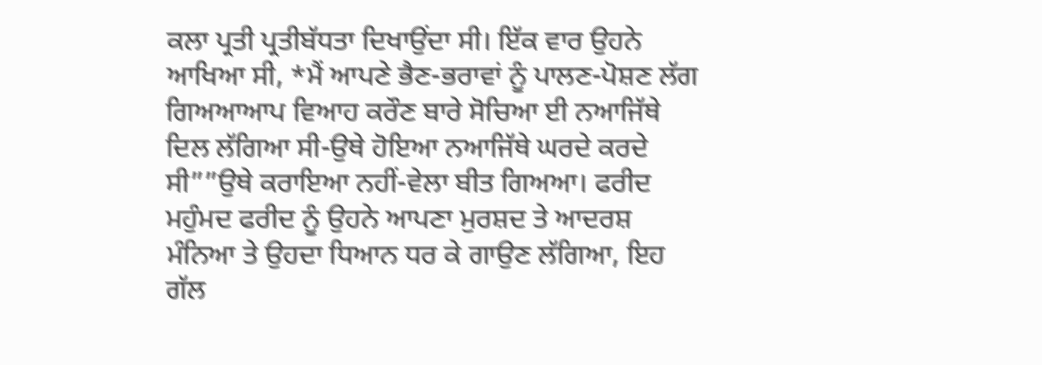ਕਲਾ ਪ੍ਰਤੀ ਪ੍ਰਤੀਬੱਧਤਾ ਦਿਖਾਉਂਦਾ ਸੀ। ਇੱਕ ਵਾਰ ਉਹਨੇ ਆਖਿਆ ਸੀ, *ਮੈਂ ਆਪਣੇ ਭੈਣ-ਭਰਾਵਾਂ ਨੂੰ ਪਾਲਣ-ਪੋਸ਼ਣ ਲੱਗ ਗਿਅਆਆਪ ਵਿਆਹ ਕਰੌਣ ਬਾਰੇ ਸੋਚਿਆ ਈ ਨਆਜਿੱਥੇ ਦਿਲ ਲੱਗਿਆ ਸੀ-ਉਥੇ ਹੋਇਆ ਨਆਜਿੱਥੇ ਘਰਦੇ ਕਰਦੇ ਸੀ””ਉਥੇ ਕਰਾਇਆ ਨਹੀਂ-ਵੇਲਾ ਬੀਤ ਗਿਅਆ। ਫਰੀਦ ਮਹੁੰਮਦ ਫਰੀਦ ਨੂੰ ਉਹਨੇ ਆਪਣਾ ਮੁਰਸ਼ਦ ਤੇ ਆਦਰਸ਼ ਮੰਨਿਆ ਤੇ ਉਹਦਾ ਧਿਆਨ ਧਰ ਕੇ ਗਾਉਣ ਲੱਗਿਆ, ਇਹ ਗੱਲ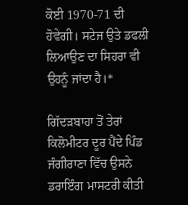ਕੋਈ 1970-71 ਦੀ ਹੋਵੇਗੀ। ਸਟੇਜ ਉਤੇ ਡਫਲੀ ਲਿਆਉਣ ਦਾ ਸਿਹਰਾ ਵੀ ਉਹਨੂੰ ਜਾਂਦਾ ਹੈ।*

ਗਿੱਦੜਬਾਹਾ ਤੋਂ ਤੇਰਾਂ ਕਿਲੋਮੀਟਰ ਦੂਰ ਪੈਂਦੇ ਪਿੰਡ ਜੰਗੀਰਾਣਾ ਵਿੱਚ ਉਸਨੇ ਡਰਾਇੰਗ ਮਾਸਟਰੀ ਕੀਤੀ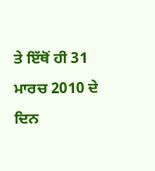ਤੇ ਇੱਥੋਂ ਹੀ 31 ਮਾਰਚ 2010 ਦੇ ਦਿਨ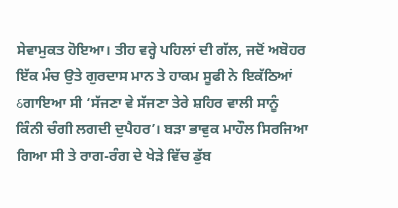ਸੇਵਾਮੁਕਤ ਹੋਇਆ। ਤੀਹ ਵਰ੍ਹੇ ਪਹਿਲਾਂ ਦੀ ਗੱਲ, ਜਦੋਂ ਅਬੋਹਰ ਇੱਕ ਮੰਚ ਉਤੇ ਗੁਰਦਾਸ ਮਾਨ ਤੇ ਹਾਕਮ ਸੂਫੀ ਨੇ ਇਕੱਠਿਆਂ ઠਗਾਇਆ ਸੀ ‘ਸੱਜਣਾ ਵੇ ਸੱਜਣਾ ਤੇਰੇ ਸ਼ਹਿਰ ਵਾਲੀ ਸਾਨੂੰ ਕਿੰਨੀ ਚੰਗੀ ਲਗਦੀ ਦੁਪੈਹਰ’। ਬੜਾ ਭਾਵੁਕ ਮਾਹੌਲ ਸਿਰਜਿਆ ਗਿਆ ਸੀ ਤੇ ਰਾਗ-ਰੰਗ ਦੇ ਖੇੜੇ ਵਿੱਚ ਡੁੱਬ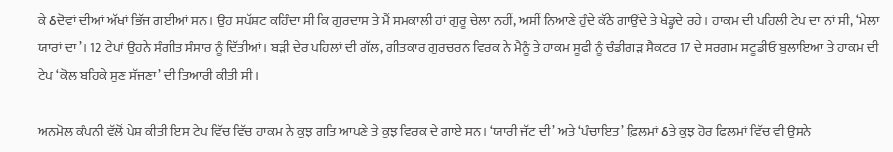ਕੇ ઠਦੋਵਾਂ ਦੀਆਂ ਅੱਖਾਂ ਭਿੱਜ ਗਈਆਂ ਸਨ। ਉਹ ਸਪੱਸ਼ਟ ਕਹਿੰਦਾ ਸੀ ਕਿ ਗੁਰਦਾਸ ਤੇ ਮੈਂ ਸਮਕਾਲੀ ਹਾਂ ਗੁਰੂ ਚੇਲਾ ਨਹੀਂ, ਅਸੀਂ ਨਿਆਣੇ ਹੁੰਦੇ ਕੱਠੇ ਗਾਉਂਦੇ ਤੇ ਖੇਡ੍ਹਦੇ ਰਹੇ। ਹਾਕਮ ਦੀ ਪਹਿਲੀ ਟੇਪ ਦਾ ਨਾਂ ਸੀ, ‘ਮੇਲਾ ਯਾਰਾਂ ਦਾ’। 12 ਟੇਪਾਂ ਉਹਨੇ ਸੰਗੀਤ ਸੰਸਾਰ ਨੂੰ ਦਿੱਤੀਆਂ। ਬੜੀ ਦੇਰ ਪਹਿਲਾਂ ਦੀ ਗੱਲ, ਗੀਤਕਾਰ ਗੁਰਚਰਨ ਵਿਰਕ ਨੇ ਮੈਨੂੰ ਤੇ ਹਾਕਮ ਸੂਫੀ ਨੂੰ ਚੰਡੀਗੜ ਸੈਕਟਰ 17 ਦੇ ਸਰਗਮ ਸਟੂਡੀਓ ਬੁਲਾਇਆ ਤੇ ਹਾਕਮ ਦੀ ਟੇਪ ‘ਕੋਲ ਬਹਿਕੇ ਸੁਣ ਸੱਜਣਾ’ ਦੀ ਤਿਆਰੀ ਕੀਤੀ ਸੀ।

ਅਨਮੋਲ ਕੰਪਨੀ ਵੱਲੋਂ ਪੇਸ਼ ਕੀਤੀ ਇਸ ਟੇਪ ਵਿੱਚ ਵਿੱਚ ਹਾਕਮ ਨੇ ਕੁਝ ਗਤਿ ਆਪਣੇ ਤੇ ਕੁਝ ਵਿਰਕ ਦੇ ਗਾਏ ਸਨ। ‘ਯਾਰੀ ਜੱਟ ਦੀ’ ਅਤੇ ‘ਪੰਚਾਇਤ’ ਫ਼ਿਲਮਾਂ ઠਤੇ ਕੁਝ ਹੋਰ ਫਿਲਮਾਂ ਵਿੱਚ ਵੀ ਉਸਨੇ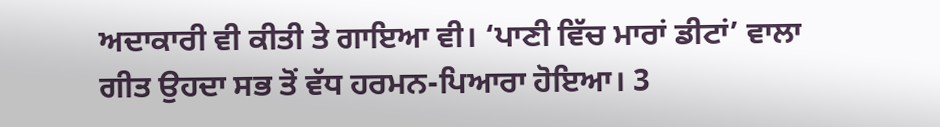ਅਦਾਕਾਰੀ ਵੀ ਕੀਤੀ ਤੇ ਗਾਇਆ ਵੀ। ‘ਪਾਣੀ ਵਿੱਚ ਮਾਰਾਂ ਡੀਟਾਂ’ ਵਾਲਾ ਗੀਤ ਉਹਦਾ ਸਭ ਤੋਂ ਵੱਧ ਹਰਮਨ-ਪਿਆਰਾ ਹੋਇਆ। 3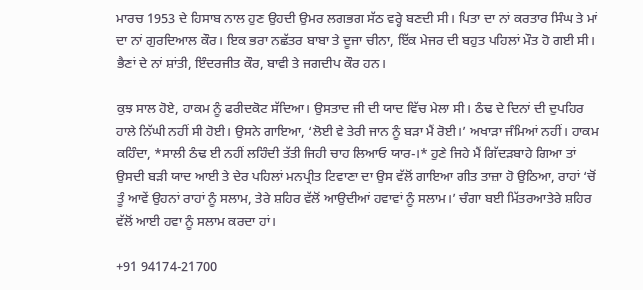ਮਾਰਚ 1953 ਦੇ ਹਿਸਾਬ ਨਾਲ ਹੁਣ ਉਹਦੀ ਉਮਰ ਲਗਭਗ ਸੱਠ ਵਰ੍ਹੇ ਬਣਦੀ ਸੀ। ਪਿਤਾ ਦਾ ਨਾਂ ਕਰਤਾਰ ਸਿੰਘ ਤੇ ਮਾਂ ਦਾ ਨਾਂ ਗੁਰਦਿਆਲ ਕੌਰ। ਇਕ ਭਰਾ ਨਛੱਤਰ ਬਾਬਾ ਤੇ ਦੂਜਾ ਚੀਨਾ, ਇੱਕ ਮੇਜਰ ਦੀ ਬਹੁਤ ਪਹਿਲਾਂ ਮੌਤ ਹੋ ਗਈ ਸੀ। ਭੈਣਾਂ ਦੇ ਨਾਂ ਸ਼ਾਂਤੀ, ਇੰਦਰਜੀਤ ਕੌਰ, ਬਾਵੀ ਤੇ ਜਗਦੀਪ ਕੌਰ ਹਨ।

ਕੁਝ ਸਾਲ ਹੋਏ, ਹਾਕਮ ਨੂੰ ਫਰੀਦਕੋਟ ਸੱਦਿਆ। ਉਸਤਾਦ ਜੀ ਦੀ ਯਾਦ ਵਿੱਚ ਮੇਲਾ ਸੀ। ਠੰਢ ਦੇ ਦਿਨਾਂ ਦੀ ਦੁਪਹਿਰ ਹਾਲੇ ਨਿੱਘੀ ਨਹੀਂ ਸੀ ਹੋਈ। ਉਸਨੇ ਗਾਇਆ, ‘ਲੋਈ ਵੇ ਤੇਰੀ ਜਾਨ ਨੂੰ ਬੜਾ ਮੈਂ ਰੋਈ।’ ਅਖਾੜਾ ਜੰਮਿਆਂ ਨਹੀਂ। ਹਾਕਮ ਕਹਿੰਦਾ, *ਸਾਲੀ ਠੰਢ ਈ ਨਹੀਂ ਲਹਿੰਦੀ ਤੱਤੀ ਜਿਹੀ ਚਾਹ ਲਿਆਓ ਯਾਰ-।* ਹੁਣੇ ਜਿਹੇ ਮੈਂ ਗਿੱਦੜਬਾਹੇ ਗਿਆ ਤਾਂ ਉਸਦੀ ਬੜੀ ਯਾਦ ਆਈ ਤੇ ਦੇਰ ਪਹਿਲਾਂ ਮਨਪ੍ਰੀਤ ਟਿਵਾਣਾ ਦਾ ਉਸ ਵੱਲੋਂ ਗਾਇਆ ਗੀਤ ਤਾਜ਼ਾ ਹੋ ਉਠਿਆ, ਰਾਹਾਂ ‘ਚੋਂ ਤੂੰ ਆਵੇਂ ਉਹਨਾਂ ਰਾਹਾਂ ਨੂੰ ਸਲਾਮ, ਤੇਰੇ ਸ਼ਹਿਰ ਵੱਲੋਂ ਆਉਦੀਆਂ ਹਵਾਵਾਂ ਨੂੰ ਸਲਾਮ।’ ਚੰਗਾ ਬਈ ਮਿੱਤਰਆਤੇਰੇ ਸ਼ਹਿਰ ਵੱਲੋਂ ਆਈ ਹਵਾ ਨੂੰ ਸਲਾਮ ਕਰਦਾ ਹਾਂ।

+91 94174-21700